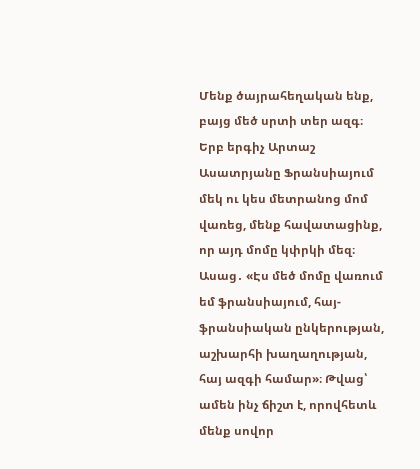Մենք ծայրահեղական ենք, բայց մեծ սրտի տեր ազգ։ Երբ երգիչ Արտաշ Ասատրյանը Ֆրանսիայում մեկ ու կես մետրանոց մոմ վառեց, մենք հավատացինք, որ այդ մոմը կփրկի մեզ։ Ասաց․ «Էս մեծ մոմը վառում եմ ֆրանսիայում, հայ-ֆրանսիական ընկերության, աշխարհի խաղաղության, հայ ազգի համար»։ Թվաց՝ ամեն ինչ ճիշտ է, որովհետև մենք սովոր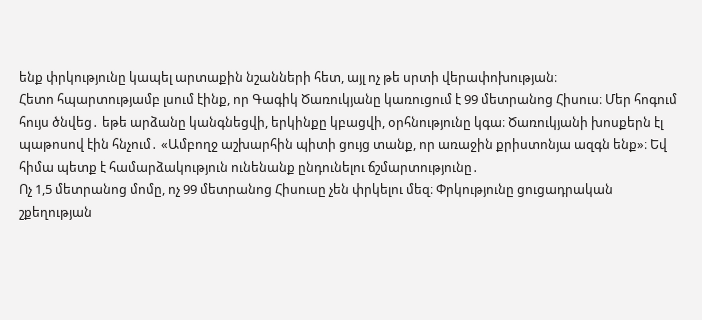ենք փրկությունը կապել արտաքին նշանների հետ, այլ ոչ թե սրտի վերափոխության։
Հետո հպարտությամբ լսում էինք, որ Գագիկ Ծառուկյանը կառուցում է 99 մետրանոց Հիսուս։ Մեր հոգում հույս ծնվեց․ եթե արձանը կանգնեցվի, երկինքը կբացվի, օրհնությունը կգա։ Ծառուկյանի խոսքերն էլ պաթոսով էին հնչում․ «Ամբողջ աշխարհին պիտի ցույց տանք, որ առաջին քրիստոնյա ազգն ենք»։ Եվ հիմա պետք է համարձակություն ունենանք ընդունելու ճշմարտությունը․
Ոչ 1,5 մետրանոց մոմը, ոչ 99 մետրանոց Հիսուսը չեն փրկելու մեզ։ Փրկությունը ցուցադրական շքեղության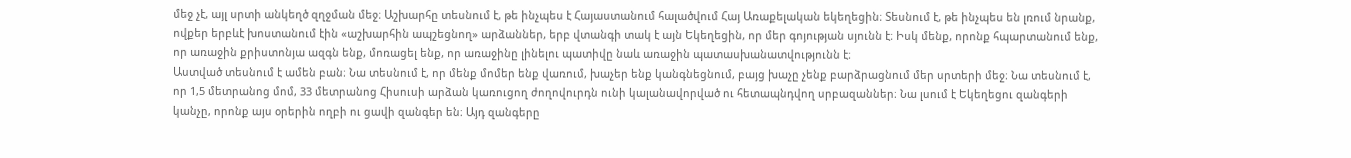մեջ չէ, այլ սրտի անկեղծ զղջման մեջ։ Աշխարհը տեսնում է, թե ինչպես է Հայաստանում հալածվում Հայ Առաքելական եկեղեցին։ Տեսնում է, թե ինչպես են լռում նրանք, ովքեր երբևէ խոստանում էին «աշխարհին ապշեցնող» արձաններ, երբ վտանգի տակ է այն Եկեղեցին, որ մեր գոյության սյունն է։ Իսկ մենք, որոնք հպարտանում ենք, որ առաջին քրիստոնյա ազգն ենք, մոռացել ենք, որ առաջինը լինելու պատիվը նաև առաջին պատասխանատվությունն է։
Աստված տեսնում է ամեն բան։ Նա տեսնում է, որ մենք մոմեր ենք վառում, խաչեր ենք կանգնեցնում, բայց խաչը չենք բարձրացնում մեր սրտերի մեջ։ Նա տեսնում է, որ 1,5 մետրանոց մոմ, 33 մետրանոց Հիսուսի արձան կառուցող ժողովուրդն ունի կալանավորված ու հետապնդվող սրբազաններ։ Նա լսում է Եկեղեցու զանգերի կանչը, որոնք այս օրերին ողբի ու ցավի զանգեր են։ Այդ զանգերը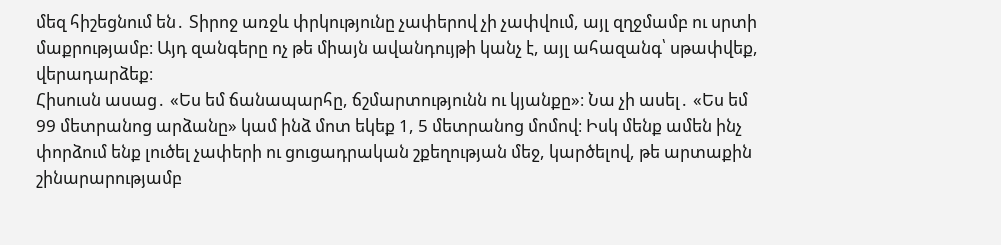մեզ հիշեցնում են․ Տիրոջ առջև փրկությունը չափերով չի չափվում, այլ զղջմամբ ու սրտի մաքրությամբ։ Այդ զանգերը ոչ թե միայն ավանդույթի կանչ է, այլ ահազանգ՝ սթափվեք, վերադարձեք։
Հիսուսն ասաց․ «Ես եմ ճանապարհը, ճշմարտությունն ու կյանքը»։ Նա չի ասել․ «Ես եմ 99 մետրանոց արձանը» կամ ինձ մոտ եկեք 1, 5 մետրանոց մոմով։ Իսկ մենք ամեն ինչ փորձում ենք լուծել չափերի ու ցուցադրական շքեղության մեջ, կարծելով, թե արտաքին շինարարությամբ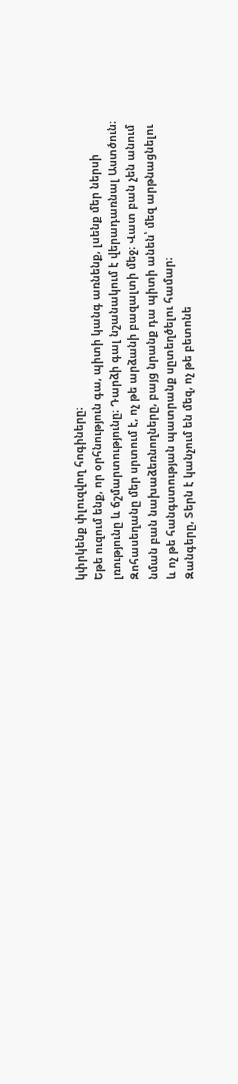կփրկենք փլուզվող հոգիները։
Եթե ուզում ենք, որ օրհնություն գա, պիտի կանգ առնենք, լսենք մեր ներսի լռությունը և ճշմարտությունը։ Դարձի գալ նշանակում է վերադառնալ Աստծուն։ Զոհասեղանը մեր սրտում է, ոչ թե արձանի բազալտի մեջ։ Վատ բան չեն անում նման բան նախաձեռնողները, բայց նրանք դա պիտի անեն՝ մեզ արթնացնելու և ոչ թե հանգստության պատրանք սըտեղծելու համար։
Զանգերը, Տերն է կանչում են մեզ, ոչ թե բետոնե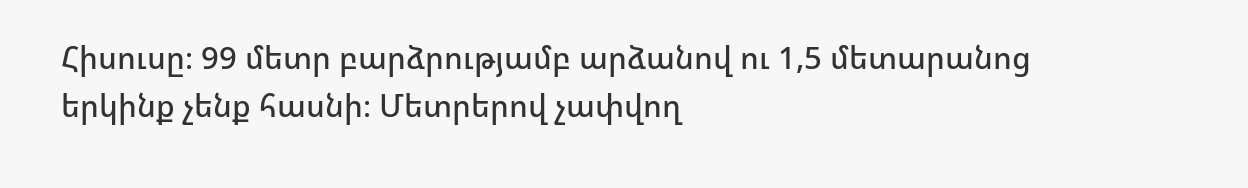Հիսուսը։ 99 մետր բարձրությամբ արձանով ու 1,5 մետարանոց երկինք չենք հասնի։ Մետրերով չափվող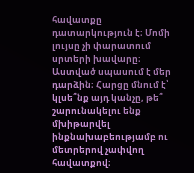հավատքը դատարկություն է։ Մոմի լույսը չի փարատում սրտերի խավարը։ Աստված սպասում է մեր դարձին։ Հարցը մնում է՝ կլսե՞նք այդ կանչը, թե՞ շարունակելու ենք մխիթարվել ինքնախաբեությամբ ու մետրերով չափվող հավատքով։